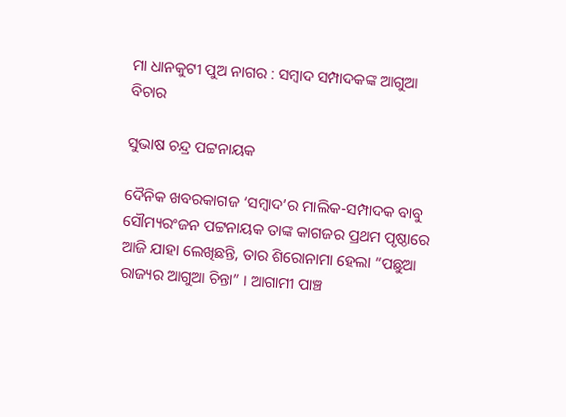ମା ଧାନକୁଟୀ ପୁଅ ନାଗର : ସମ୍ବାଦ ସମ୍ପାଦକଙ୍କ ଆଗୁଆ ବିଚାର

ସୁଭାଷ ଚନ୍ଦ୍ର ପଟ୍ଟନାୟକ

ଦୈନିକ ଖବରକାଗଜ ‘ସମ୍ବାଦ’ର ମାଲିକ-ସମ୍ପାଦକ ବାବୁ ସୌମ୍ୟରଂଜନ ପଟ୍ଟନାୟକ ତାଙ୍କ କାଗଜର ପ୍ରଥମ ପୃଷ୍ଠାରେ ଆଜି ଯାହା ଲେଖିଛନ୍ତି, ତାର ଶିରୋନାମା ହେଲା “ପଛୁଆ ରାଜ୍ୟର ଆଗୁଆ ଚିନ୍ତା” । ଆଗାମୀ ପାଞ୍ଚ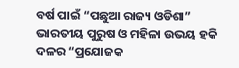ବର୍ଷ ପାଇଁ “ପଛୁଆ ରାଜ୍ୟ ଓଡିଶା” ଭାରତୀୟ ପୁରୁଷ ଓ ମହିଳା ଉଭୟ ହକି ଦଳର “ପ୍ରଯୋଜକ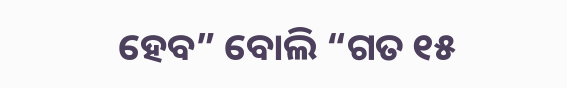ହେବ” ବୋଲି “ଗତ ୧୫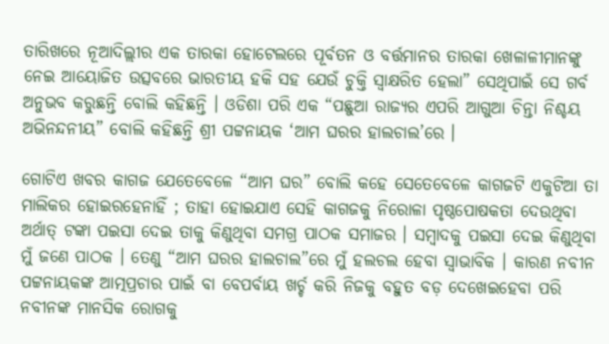ତାରିଖରେ ନୂଆଦିଲ୍ଲୀର ଏକ ତାରକା ହୋଟେଲରେ ପୂର୍ବତନ ଓ ବର୍ତ୍ତମାନର ତାରକା ଖେଳାଳୀମାନଙ୍କୁ ନେଇ ଆୟୋଜିତ ଉତ୍ସବରେ ଭାରତୀୟ ହକି ସହ ଯେଉଁ ଚୁକ୍ତି ସ୍ବାକ୍ଷରିତ ହେଲା” ସେଥିପାଇଁ ସେ ଗର୍ବ ଅନୁଭବ କରୁଛନ୍ତି ବୋଲି କହିଛନ୍ତି । ଓଡିଶା ପରି ଏକ “ପଛୁଆ ରାଜ୍ୟର ଏପରି ଆଗୁଆ ଚିନ୍ତା ନିଶ୍ଚୟ ଅଭିନନ୍ଦନୀୟ” ବୋଲି କହିଛନ୍ତି ଶ୍ରୀ ପଟ୍ଟନାୟକ ‘ଆମ ଘରର ହାଲଚାଲ’ରେ ।

ଗୋଟିଏ ଖବର କାଗଜ ଯେତେବେଳେ “ଆମ ଘର” ବୋଲି କହେ ସେତେବେଳେ କାଗଜଟି ଏକୁଟିଆ ତା ମାଲିକର ହୋଇରହେନାହିଁ ; ତାହା ହୋଇଯାଏ ସେହି କାଗଜକୁ ନିରୋଳା ପୃଷ୍ଠପୋଷକତା ଦେଉଥିବା ଅର୍ଥାତ୍ ଟଙ୍କା ପଇସା ଦେଇ ତାକୁ କିଣୁଥିବା ସମଗ୍ର ପାଠକ ସମାଜର । ସମ୍ବାଦକୁ ପଇସା ଦେଇ କିଣୁଥିବା ମୁଁ ଜଣେ ପାଠକ । ତେଣୁ “ଆମ ଘରର ହାଲଚାଲ”ରେ ମୁଁ ହଲଚଲ ହେବା ସ୍ବାଭାବିକ । କାରଣ ନବୀନ ପଟ୍ଟନାୟକଙ୍କ ଆତ୍ମପ୍ରଚାର ପାଇଁ ବା ବେପର୍ବାୟ ଖର୍ଚ୍ଚ କରି ନିଜକୁ ବହୁତ ବଡ଼ ଦେଖେଇହେବା ପରି ନବୀନଙ୍କ ମାନସିକ ରୋଗକୁ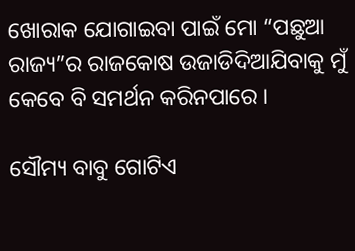ଖୋରାକ ଯୋଗାଇବା ପାଇଁ ମୋ “ପଛୁଆ ରାଜ୍ୟ”ର ରାଜକୋଷ ଉଜାଡିଦିଆଯିବାକୁ ମୁଁ କେବେ ବି ସମର୍ଥନ କରିନପାରେ ।

ସୌମ୍ୟ ବାବୁ ଗୋଟିଏ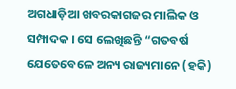ଅଗଧାଡ଼ିଆ ଖବରକାଗଜର ମାଲିକ ଓ ସମ୍ପାଦକ । ସେ ଲେଖିଛନ୍ତି “ଗତବର୍ଷ ଯେତେବେଳେ ଅନ୍ୟ ରାଜ୍ୟମାନେ (ହକି)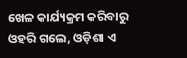ଖେଳ କାର୍ଯ୍ୟକ୍ରମ କରିବାରୁ ଓହରି ଗଲେ, ଓଡ଼ିଶା ଏ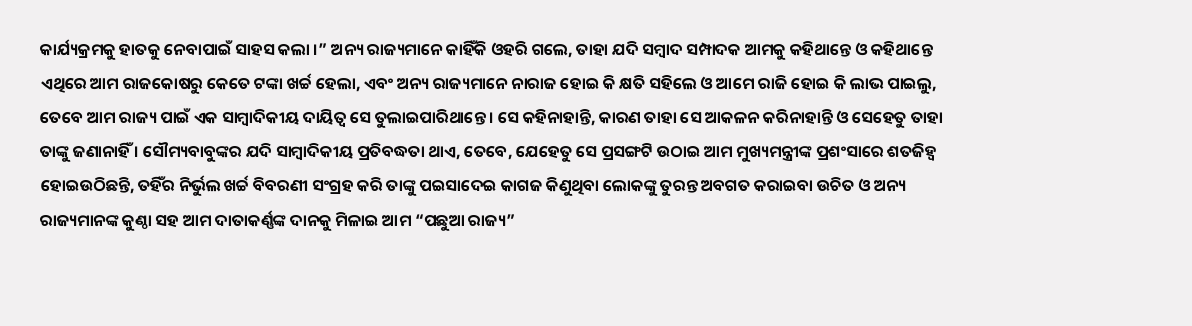କାର୍ଯ୍ୟକ୍ରମକୁ ହାତକୁ ନେବାପାଇଁ ସାହସ କଲା ।” ଅନ୍ୟ ରାଜ୍ୟମାନେ କାହିଁକି ଓହରି ଗଲେ, ତାହା ଯଦି ସମ୍ବାଦ ସମ୍ପାଦକ ଆମକୁ କହିଥାନ୍ତେ ଓ କହିଥାନ୍ତେ ଏଥିରେ ଆମ ରାଜକୋଷରୁ କେତେ ଟଙ୍କା ଖର୍ଚ୍ଚ ହେଲା, ଏବଂ ଅନ୍ୟ ରାଜ୍ୟମାନେ ନାରାଜ ହୋଇ କି କ୍ଷତି ସହିଲେ ଓ ଆମେ ରାଜି ହୋଇ କି ଲାଭ ପାଇଲୁ, ତେବେ ଆମ ରାଜ୍ୟ ପାଇଁ ଏକ ସାମ୍ବାଦିକୀୟ ଦାୟିତ୍ବ ସେ ତୁଲାଇପାରିଥାନ୍ତେ । ସେ କହିନାହାନ୍ତି, କାରଣ ତାହା ସେ ଆକଳନ କରିନାହାନ୍ତି ଓ ସେହେତୁ ତାହା ତାଙ୍କୁ ଜଣାନାହିଁ । ସୌମ୍ୟବାବୁଙ୍କର ଯଦି ସାମ୍ବାଦିକୀୟ ପ୍ରତିବଦ୍ଧତା ଥାଏ, ତେବେ, ଯେହେତୁ ସେ ପ୍ରସଙ୍ଗଟି ଉଠାଇ ଆମ ମୁଖ୍ୟମନ୍ତ୍ରୀଙ୍କ ପ୍ରଶଂସାରେ ଶତଜିହ୍ଵ ହୋଇଉଠିଛନ୍ତି, ତହିଁର ନିର୍ଭୁଲ ଖର୍ଚ୍ଚ ବିବରଣୀ ସଂଗ୍ରହ କରି ତାଙ୍କୁ ପଇସାଦେଇ କାଗଜ କିଣୁଥିବା ଲୋକଙ୍କୁ ତୁରନ୍ତ ଅବଗତ କରାଇବା ଉଚିତ ଓ ଅନ୍ୟ ରାଜ୍ୟମାନଙ୍କ କୁଣ୍ଠା ସହ ଆମ ଦାତାକର୍ଣ୍ଣଙ୍କ ଦାନକୁ ମିଳାଇ ଆମ “ପଛୁଆ ରାଜ୍ୟ”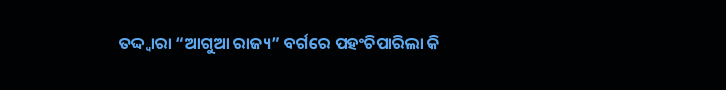ତଦ୍ଦ୍ଵାରା “ଆଗୁଆ ରାଜ୍ୟ” ବର୍ଗରେ ପହଂଚିପାରିଲା କି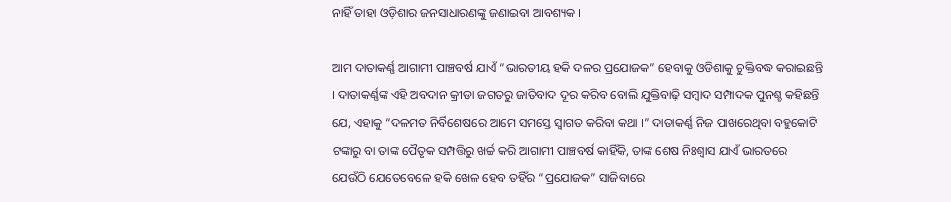ନାହିଁ ତାହା ଓଡ଼ିଶାର ଜନସାଧାରଣଙ୍କୁ ଜଣାଇବା ଆବଶ୍ୟକ ।

ଆମ ଦାତାକର୍ଣ୍ଣ ଆଗାମୀ ପାଞ୍ଚବର୍ଷ ଯାଏଁ “ଭାରତୀୟ ହକି ଦଳର ପ୍ରଯୋଜକ” ହେବାକୁ ଓଡିଶାକୁ ଚୁକ୍ତିବଦ୍ଧ କରାଇଛନ୍ତି । ଦାତାକର୍ଣ୍ଣଙ୍କ ଏହି ଅବଦାନ କ୍ରୀଡା ଜଗତରୁ ଜାତିବାଦ ଦୂର କରିବ ବୋଲି ଯୁକ୍ତିବାଢ଼ି ସମ୍ବାଦ ସମ୍ପାଦକ ପୁନଶ୍ଚ କହିଛନ୍ତି ଯେ, ଏହାକୁ “ଦଳମତ ନିର୍ବିଶେଷରେ ଆମେ ସମସ୍ତେ ସ୍ଵାଗତ କରିବା କଥା ।” ଦାତାକର୍ଣ୍ଣ ନିଜ ପାଖରେଥିବା ବହୁକୋଟି ଟଙ୍କାରୁ ବା ତାଙ୍କ ପୈତୃକ ସମ୍ପତ୍ତିରୁ ଖର୍ଚ୍ଚ କରି ଆଗାମୀ ପାଞ୍ଚବର୍ଷ କାହିଁକି, ତାଙ୍କ ଶେଷ ନିଃଶ୍ବାସ ଯାଏଁ ଭାରତରେ ଯେଉଁଠି ଯେତେବେଳେ ହକି ଖେଳ ହେବ ତହିଁର “ପ୍ରଯୋଜକ” ସାଜିବାରେ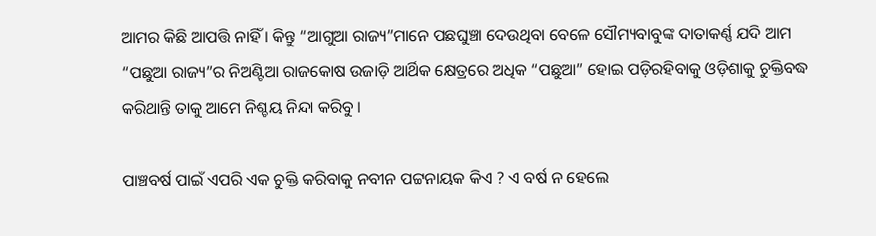ଆମର କିଛି ଆପତ୍ତି ନାହିଁ । କିନ୍ତୁ “ଆଗୁଆ ରାଜ୍ୟ”ମାନେ ପଛଘୁଞ୍ଚା ଦେଉଥିବା ବେଳେ ସୌମ୍ୟବାବୁଙ୍କ ଦାତାକର୍ଣ୍ଣ ଯଦି ଆମ “ପଛୁଆ ରାଜ୍ୟ”ର ନିଅଣ୍ଟିଆ ରାଜକୋଷ ଉଜାଡ଼ି ଆର୍ଥିକ କ୍ଷେତ୍ରରେ ଅଧିକ “ପଛୁଆ” ହୋଇ ପଡ଼ିରହିବାକୁ ଓଡ଼ିଶାକୁ ଚୁକ୍ତିବଦ୍ଧ କରିଥାନ୍ତି ତାକୁ ଆମେ ନିଶ୍ଚୟ ନିନ୍ଦା କରିବୁ ।

ପାଞ୍ଚବର୍ଷ ପାଇଁ ଏପରି ଏକ ଚୁକ୍ତି କରିବାକୁ ନବୀନ ପଟ୍ଟନାୟକ କିଏ ? ଏ ବର୍ଷ ନ ହେଲେ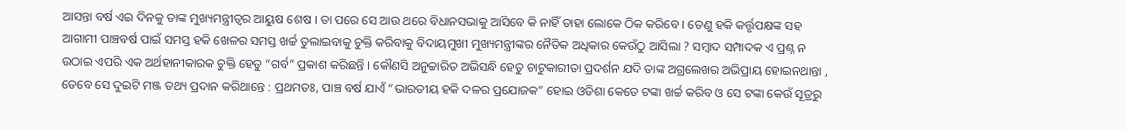ଆସନ୍ତା ବର୍ଷ ଏଇ ଦିନକୁ ତାଙ୍କ ମୁଖ୍ୟମନ୍ତ୍ରୀତ୍ଵର ଆୟୁଷ ଶେଷ । ତା ପରେ ସେ ଆଉ ଥରେ ବିଧାନସଭାକୁ ଆସିବେ କି ନାହିଁ ତାହା ଲୋକେ ଠିକ କରିବେ । ତେଣୁ ହକି କର୍ତ୍ତୃପକ୍ଷଙ୍କ ସହ ଆଗାମୀ ପାଞ୍ଚବର୍ଷ ପାଇଁ ସମସ୍ତ ହକି ଖେଳର ସମସ୍ତ ଖର୍ଚ୍ଚ ତୁଲାଇବାକୁ ଚୁକ୍ତି କରିବାକୁ ବିଦାୟମୁଖୀ ମୁଖ୍ୟମନ୍ତ୍ରୀଙ୍କର ନୈତିକ ଅଧିକାର କେଉଁଠୁ ଆସିଲା ? ସମ୍ବାଦ ସମ୍ପାଦକ ଏ ପ୍ରଶ୍ନ ନ ଉଠାଇ ଏପରି ଏକ ଅର୍ଥହାନୀକାରକ ଚୁକ୍ତି ହେତୁ “ଗର୍ବ” ପ୍ରକାଶ କରିଛନ୍ତି । କୌଣସି ଅନୁଚ୍ଚାରିତ ଅଭିସନ୍ଧି ହେତୁ ଚାଟୁକାରୀତା ପ୍ରଦର୍ଶନ ଯଦି ତାଙ୍କ ଅଗ୍ରଲେଖର ଅଭିପ୍ରାୟ ହୋଇନଥାନ୍ତା , ତେବେ ସେ ଦୁଇଟି ମଞ୍ଜ ତଥ୍ୟ ପ୍ରଦାନ କରିଥାନ୍ତେ : ପ୍ରଥମତଃ, ପାଞ୍ଚ ବର୍ଷ ଯାଏଁ “ଭାରତୀୟ ହକି ଦଳର ପ୍ରଯୋଜକ” ହୋଇ ଓଡିଶା କେତେ ଟଙ୍କା ଖର୍ଚ୍ଚ କରିବ ଓ ସେ ଟଙ୍କା କେଉଁ ସୂତ୍ରରୁ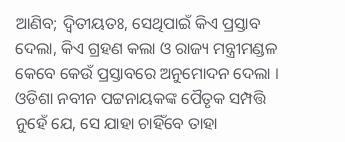ଆଣିବ; ଦ୍ବିତୀୟତଃ, ସେଥିପାଇଁ କିଏ ପ୍ରସ୍ତାବ ଦେଲା, କିଏ ଗ୍ରହଣ କଲା ଓ ରାଜ୍ୟ ମନ୍ତ୍ରୀମଣ୍ଡଳ କେବେ କେଉଁ ପ୍ରସ୍ତାବରେ ଅନୁମୋଦନ ଦେଲା । ଓଡିଶା ନବୀନ ପଟ୍ଟନାୟକଙ୍କ ପୈତୃକ ସମ୍ପତ୍ତି ନୁହେଁ ଯେ, ସେ ଯାହା ଚାହିଁବେ ତାହା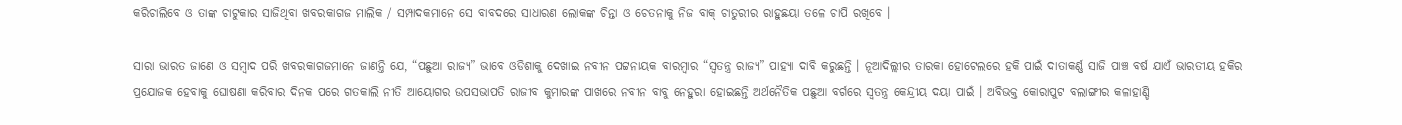କରିଚାଲିବେ ଓ ତାଙ୍କ ଚାଟୁକାର ସାଜିଥିବା ଖବରକାଗଜ ମାଲିକ / ସମ୍ପାଦକମାନେ ସେ ବାବଦରେ ସାଧାରଣ ଲୋକଙ୍କ ଚିନ୍ତା ଓ ଚେତନାକୁ ନିଜ ବାକ୍ ଚାତୁରୀର ରାହୁଛୟା ତଳେ ଚାପି ରଖିବେ ।

ସାରା ଭାରତ ଜାଣେ ଓ ସମ୍ବାଦ ପରି ଖବରକାଗଜମାନେ ଜାଣନ୍ତି ଯେ, “ପଛୁଆ ରାଜ୍ୟ” ଭାବେ ଓଡିଶାକୁ ଦେଖାଇ ନବୀନ ପଟ୍ଟନାୟକ ବାରମ୍ବାର “ସ୍ବତନ୍ତ୍ର ରାଜ୍ୟ” ପାହ୍ୟା ଦାବି କରୁଛନ୍ତି । ନୂଆଦିଲ୍ଲୀର ତାରକା ହୋଟେଲରେ ହକି ପାଇଁ ଦାତାକର୍ଣ୍ଣ ସାଜି ପାଞ୍ଚ ବର୍ଷ ଯାଏଁ ଭାରତୀୟ ହକିର ପ୍ରଯୋଜକ ହେବାକୁ ଘୋଷଣା କରିବାର ଦିନକ ପରେ ଗତକାଲି ନୀତି ଆୟୋଗର ଉପସଭାପତି ରାଜୀବ କୁମାରଙ୍କ ପାଖରେ ନବୀନ ବାବୁ ନେହୁରା ହୋଇଛନ୍ତି ଅର୍ଥନୈତିକ ପଛୁଆ ବର୍ଗରେ ସ୍ବତନ୍ତ୍ର କେନ୍ଦ୍ରୀୟ ଦୟା ପାଇଁ । ଅବିଭକ୍ତ କୋରାପୁଟ ବଲାଙ୍ଗୀର କଳାହାଣ୍ଡି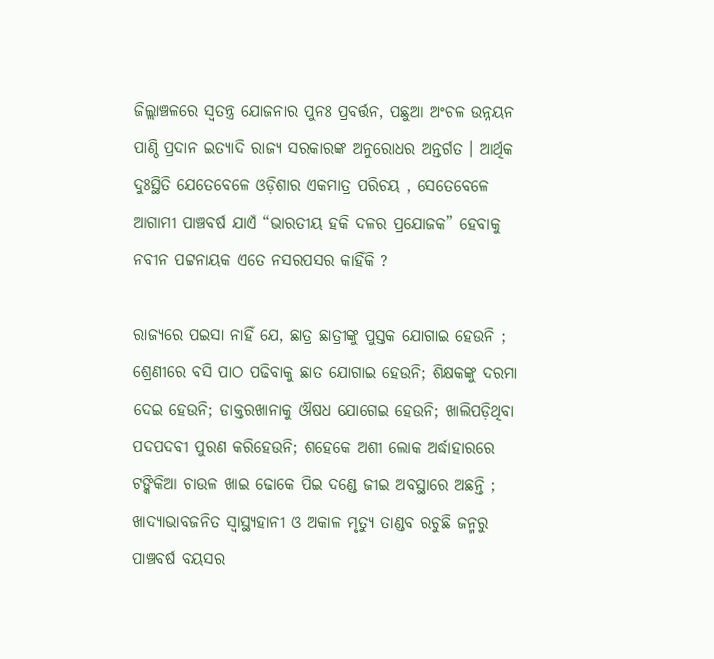ଜିଲ୍ଲାଞ୍ଚଳରେ ସ୍ବତନ୍ତ୍ର ଯୋଜନାର ପୁନଃ ପ୍ରବର୍ତ୍ତନ, ପଛୁଆ ଅଂଚଳ ଉନ୍ନୟନ ପାଣ୍ଠି ପ୍ରଦାନ ଇତ୍ୟାଦି ରାଜ୍ୟ ସରକାରଙ୍କ ଅନୁରୋଧର ଅନ୍ତର୍ଗତ । ଆର୍ଥିକ ଦୁଃସ୍ଥିତି ଯେତେବେଳେ ଓଡ଼ିଶାର ଏକମାତ୍ର ପରିଚୟ , ସେତେବେଳେ ଆଗାମୀ ପାଞ୍ଚବର୍ଷ ଯାଏଁ “ଭାରତୀୟ ହକି ଦଳର ପ୍ରଯୋଜକ” ହେବାକୁ ନବୀନ ପଟ୍ଟନାୟକ ଏତେ ନସରପସର କାହିଁକି ?

ରାଜ୍ୟରେ ପଇସା ନାହିଁ ଯେ, ଛାତ୍ର ଛାତ୍ରୀଙ୍କୁ ପୁସ୍ତକ ଯୋଗାଇ ହେଉନି ; ଶ୍ରେଣୀରେ ବସି ପାଠ ପଢିବାକୁ ଛାତ ଯୋଗାଇ ହେଉନି; ଶିକ୍ଷକଙ୍କୁ ଦରମା ଦେଇ ହେଉନି; ଡାକ୍ତରଖାନାକୁ ଔଷଧ ଯୋଗେଇ ହେଉନି; ଖାଲିପଡ଼ିଥିବା ପଦପଦବୀ ପୁରଣ କରିହେଉନି; ଶହେକେ ଅଶୀ ଲୋକ ଅର୍ଦ୍ଧାହାରରେ ଟଙ୍କିକିଆ ଚାଉଳ ଖାଇ ଢୋକେ ପିଇ ଦଣ୍ଡେ ଜୀଇ ଅବସ୍ଥାରେ ଅଛନ୍ତି ; ଖାଦ୍ୟାଭାବଜନିତ ସ୍ଵାସ୍ଥ୍ୟହାନୀ ଓ ଅକାଳ ମୃତ୍ୟୁ ତାଣ୍ଡବ ରଚୁଛି ଜନ୍ମରୁ ପାଞ୍ଚବର୍ଷ ବୟସର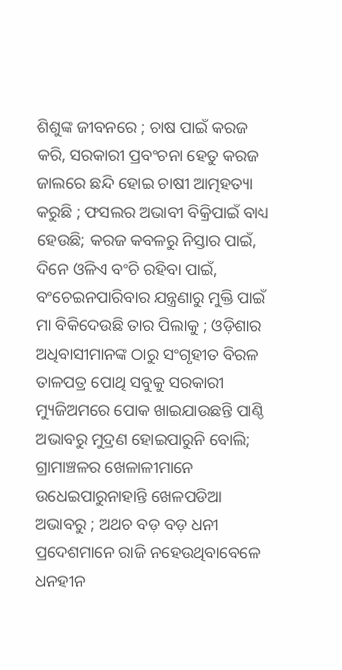ଶିଶୁଙ୍କ ଜୀବନରେ ; ଚାଷ ପାଇଁ କରଜ କରି, ସରକାରୀ ପ୍ରବଂଚନା ହେତୁ କରଜ ଜାଲରେ ଛନ୍ଦି ହୋଇ ଚାଷୀ ଆତ୍ମହତ୍ୟା କରୁଛି ; ଫସଲର ଅଭାବୀ ବିକ୍ରିପାଇଁ ବାଧ୍ୟ ହେଉଛି; କରଜ କବଳରୁ ନିସ୍ତାର ପାଇଁ, ଦିନେ ଓଳିଏ ବଂଚି ରହିବା ପାଇଁ, ବଂଚେଇନପାରିବାର ଯନ୍ତ୍ରଣାରୁ ମୁକ୍ତି ପାଇଁ ମା ବିକିଦେଉଛି ତାର ପିଲାକୁ ; ଓଡ଼ିଶାର ଅଧିବାସୀମାନଙ୍କ ଠାରୁ ସଂଗୃହୀତ ବିରଳ ତାଳପତ୍ର ପୋଥି ସବୁକୁ ସରକାରୀ ମ୍ୟୁଜିଅମରେ ପୋକ ଖାଇଯାଉଛନ୍ତି ପାଣ୍ଠି ଅଭାବରୁ ମୁଦ୍ରଣ ହୋଇପାରୁନି ବୋଲି; ଗ୍ରାମାଞ୍ଚଳର ଖେଳାଳୀମାନେ ଉଧେଇପାରୁନାହାନ୍ତି ଖେଳପଡିଆ ଅଭାବରୁ ; ଅଥଚ ବଡ଼ ବଡ଼ ଧନୀ ପ୍ରଦେଶମାନେ ରାଜି ନହେଉଥିବାବେଳେ ଧନହୀନ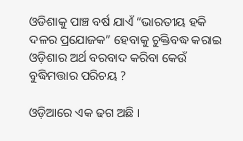ଓଡିଶାକୁ ପାଞ୍ଚ ବର୍ଷ ଯାଏଁ “ଭାରତୀୟ ହକି ଦଳର ପ୍ରଯୋଜକ” ହେବାକୁ ଚୁକ୍ତିବଦ୍ଧ କରାଇ ଓଡ଼ିଶାର ଅର୍ଥ ବରବାଦ କରିବା କେଉଁ ବୁଦ୍ଧିମତ୍ତାର ପରିଚୟ ?

ଓଡ଼ିଆରେ ଏକ ଢଗ ଅଛି ।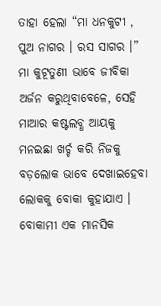ତାହା ହେଲା “ମା ଧନକୁଟୀ , ପୁଅ ନାଗର । ରସ ସାଗର ।” ମା କୁଟୂତୁଣୀ ଭାବେ ଜୀବିକା ଅର୍ଜନ କରୁଥିବାବେଳେ, ସେହି ମାଆର କଷ୍ଟଲବ୍ଧ ଆୟକୁ ମନଇଛା ଖର୍ଚ୍ଚ କରି ନିଜକୁ ବଡ଼ଲୋକ ଭାବେ ଦେଖାଇହେବା ଲୋକକୁ ବୋକା କୁହାଯାଏ । ବୋକାମୀ ଏକ ମାନସିକ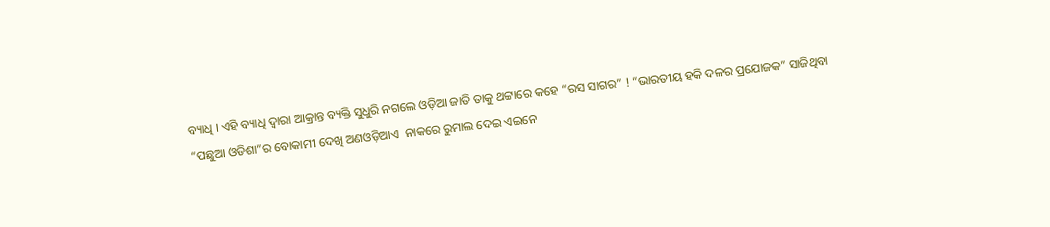ବ୍ୟାଧି । ଏହି ବ୍ୟାଧି ଦ୍ଵାରା ଆକ୍ରାନ୍ତ ବ୍ୟକ୍ତି ସୁଧୁରି ନଗଲେ ଓଡ଼ିଆ ଜାତି ତାକୁ ଥଟ୍ଟାରେ କହେ “ରସ ସାଗର” ! “ଭାରତୀୟ ହକି ଦଳର ପ୍ରଯୋଜକ” ସାଜିଥିବା “ପଛୁଆ ଓଡିଶା”ର ବୋକାମୀ ଦେଖି ଅଣଓଡ଼ିଆଏ  ନାକରେ ରୁମାଲ ଦେଇ ଏଇନେ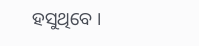ହସୁଥିବେ ।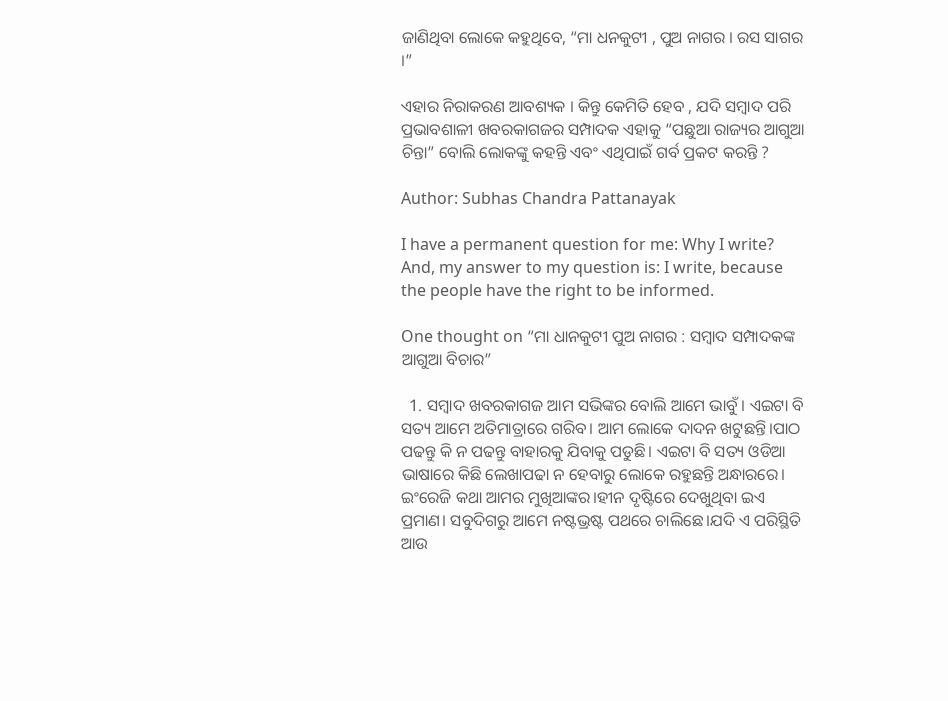ଜାଣିଥିବା ଲୋକେ କହୁଥିବେ, “ମା ଧନକୁଟୀ , ପୁଅ ନାଗର । ରସ ସାଗର ।”

ଏହାର ନିରାକରଣ ଆବଶ୍ୟକ । କିନ୍ତୁ କେମିତି ହେବ , ଯଦି ସମ୍ବାଦ ପରି ପ୍ରଭାବଶାଳୀ ଖବରକାଗଜର ସମ୍ପାଦକ ଏହାକୁ “ପଛୁଆ ରାଜ୍ୟର ଆଗୁଆ ଚିନ୍ତା” ବୋଲି ଲୋକଙ୍କୁ କହନ୍ତି ଏବଂ ଏଥିପାଇଁ ଗର୍ବ ପ୍ରକଟ କରନ୍ତି ?

Author: Subhas Chandra Pattanayak

I have a permanent question for me: Why I write? And, my answer to my question is: I write, because the people have the right to be informed.

One thought on “ମା ଧାନକୁଟୀ ପୁଅ ନାଗର : ସମ୍ବାଦ ସମ୍ପାଦକଙ୍କ ଆଗୁଆ ବିଚାର”

  1. ସମ୍ୱାଦ ଖବରକାଗଜ ଆମ ସଭିଙ୍କର ବୋଲି ଆମେ ଭାବୁଁ। ଏଇଟା ବି ସତ୍ୟ ଆମେ ଅତିମାତ୍ରାରେ ଗରିବ। ଆମ ଲୋକେ ଦାଦନ ଖଟୁଛନ୍ତି।ପାଠ ପଢନ୍ତୁ କି ନ ପଢନ୍ତୁ ବାହାରକୁ ଯିବାକୁ ପଡୁଛି। ଏଇଟା ବି ସତ୍ୟ ଓଡିଆ ଭାଷାରେ କିଛି ଲେଖାପଢା ନ ହେବାରୁ ଲୋକେ ରହୁଛନ୍ତି ଅନ୍ଧାରରେ। ଇଂରେଜି କଥା ଆମର ମୁଖିଆଙ୍କର।ହୀନ ଦୃଷ୍ଟିରେ ଦେଖୁଥିବା ଇଏ ପ୍ରମାଣ। ସବୁଦିଗରୁ ଆମେ ନଷ୍ଟଭ୍ରଷ୍ଟ ପଥରେ ଚାଲିଛେ।ଯଦି ଏ ପରିସ୍ଥିତି ଆଉ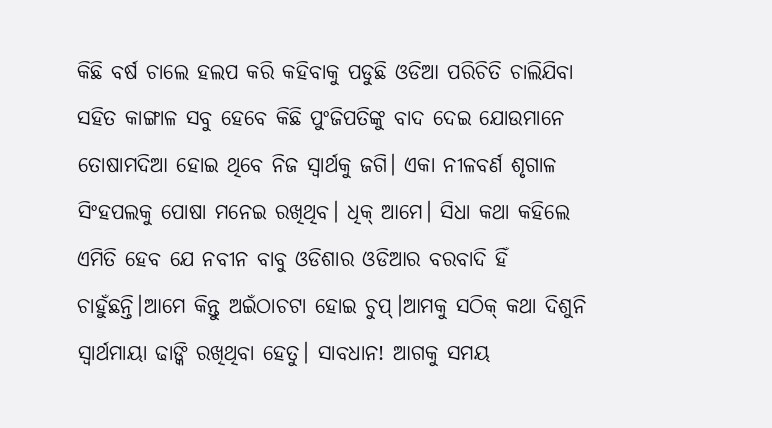କିଛି ବର୍ଷ ଚାଲେ ହଲପ କରି କହିବାକୁ ପଡୁଛି ଓଡିଆ ପରିଚିତି ଚାଲିଯିବା ସହିତ କାଙ୍ଗାଳ ସବୁ ହେବେ କିଛି ପୁଂଜିପତିଙ୍କୁ ବାଦ ଦେଇ ଯୋଉମାନେ ତୋଷାମଦିଆ ହୋଇ ଥିବେ ନିଜ ସ୍ୱାର୍ଥକୁ ଜଗି। ଏକା ନୀଳବର୍ଣ ଶୃଗାଳ ସିଂହପଲକୁ ପୋଷା ମନେଇ ରଖିଥିବ। ଧିକ୍ ଆମେ। ସିଧା କଥା କହିଲେ ଏମିତି ହେବ ଯେ ନବୀନ ବାବୁ ଓଡିଶାର ଓଡିଆର ବରବାଦି ହିଁ ଚାହୁଁଛନ୍ତି।ଆମେ କିନ୍ତୁ ଅଇଁଠାଚଟା ହୋଇ ଚୁପ୍।ଆମକୁ ସଠିକ୍ କଥା ଦିଶୁନି ସ୍ୱାର୍ଥମାୟା ଢାଙ୍କି ରଖିଥିବା ହେତୁ। ସାବଧାନ! ଆଗକୁ ସମୟ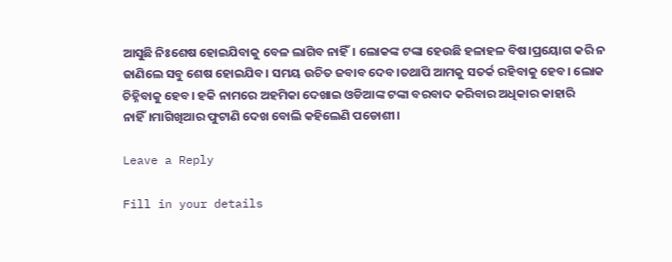ଆସୁଛି ନିଃଶେଷ ହୋଇଯିବାକୁ ବେଳ ଲାଗିବ ନାହିଁ। ଲୋକଙ୍କ ଟଙ୍କା ହେଉଛି ହଳାହଳ ବିଷ।ପ୍ରୟୋଗ କରି ନ ଜାଣିଲେ ସବୁ ଶେଷ ହୋଇଯିବ। ସମୟ ଉଚିତ ଜବାବ ଦେବ।ତଥାପି ଆମକୁ ସତର୍କ ରହିବାକୁ ହେବ। ଲୋକ ଚିହ୍ନିବାକୁ ହେବ। ହକି ନାମରେ ଅହମିକା ଦେଖାଇ ଓଡିଆଙ୍କ ଟଙ୍କା ବରବାଦ କରିବାର ଅଧିକାର କାହାରି ନାହିଁ।ମାଗିଖିଆର ଫୁଟାଣି ଦେଖ ବୋଲି କହିଲେଣି ପଡୋଶୀ।

Leave a Reply

Fill in your details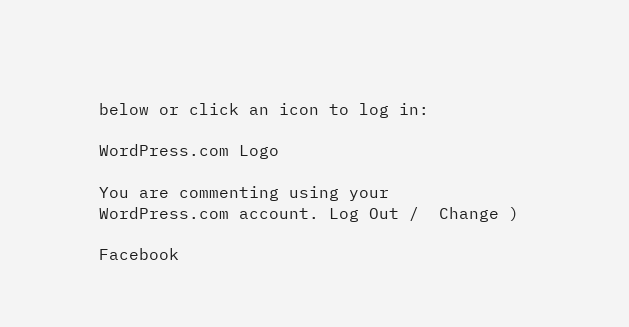below or click an icon to log in:

WordPress.com Logo

You are commenting using your WordPress.com account. Log Out /  Change )

Facebook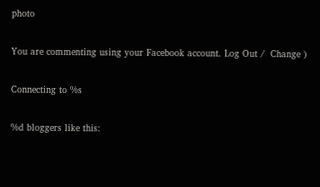photo

You are commenting using your Facebook account. Log Out /  Change )

Connecting to %s

%d bloggers like this: